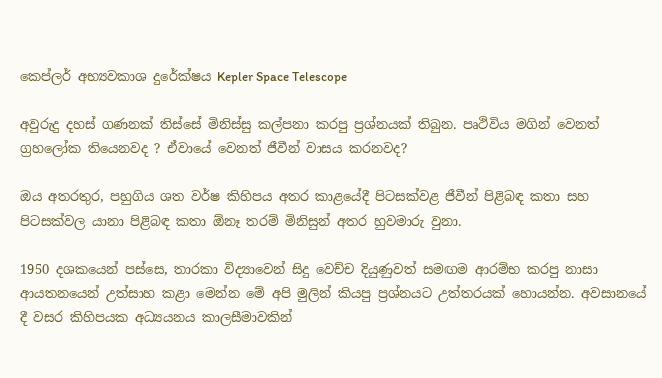කෙප්ලර් අභ්‍යවකාශ දුරේක්ෂය Kepler Space Telescope

අවුරුදු දහස් ගණනක් තිස්සේ මිනිස්සු කල්පනා කරපු ප්‍රශ්නයක් තිබුන. පෘථිවිය මගින් වෙනත් ග්‍රහලෝක තියෙනවද ? ඒවායේ වෙනත් ජීවීන් වාසය කරනවද?

ඔය අතරතුර, පහුගිය ශත වර්ෂ කිහිපය අතර කාළයේදී පිටසක්වළ ජීවීන් පිළිබඳ කතා සහ පිටසක්වල යානා පිළිබඳ කතා ඕනෑ තරම් මිනිසුන් අතර හුවමාරු වුනා.

1950 දශකයෙන් පස්සෙ, තාරකා විද්‍යාවෙන් සිදු වෙච්ච දියුණුවත් සමඟම ආරම්භ කරපු නාසා ආයතනයෙන් උත්සාහ කළා මෙන්න මේ අපි මුලින් කියපු ප්‍රශ්නයට උත්තරයක් හොයන්න. අවසානයේ දී වසර කිහිපයක අධ්‍යයනය කාලසීමාවකින්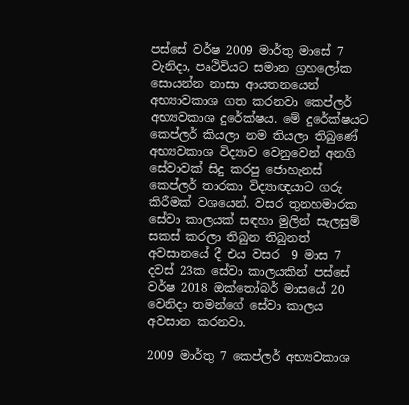පස්සේ වර්ෂ 2009 මාර්තු මාසේ 7 වැනිදා, පෘථිවියට සමාන ග්‍රහලෝක සොයන්න නාසා ආයතනයෙන් අභ්‍යාවකාශ ගත කරනවා කෙප්ලර් අභ්‍යවකාශ දුරේක්ෂය. මේ දුරේක්ෂයට කෙප්ලර් කියලා නම තියලා තිබුණේ අභ්‍යවකාශ විද්‍යාව වෙනුවෙන් අනගි සේවාවක් සිදු කරපු ජොහැනස් කෙප්ලර් තාරකා විද්‍යාඥයාට ගරු කිරීමක් වශයෙන්. වසර තුනහමාරක සේවා කාලයක් සඳහා මුලින් සැලසුම් සකස් කරලා තිබුන තිබුනත් අවසානයේ දී එය වසර  9 මාස 7 දවස් 23ක සේවා කාලයකින් පස්සේ වර්ෂ 2018 ඔක්තෝබර් මාසයේ 20 වෙනිදා තමන්ගේ සේවා කාලය අවසාන කරනවා.

2009 මාර්තු 7 කෙප්ලර් අභ්‍යවකාශ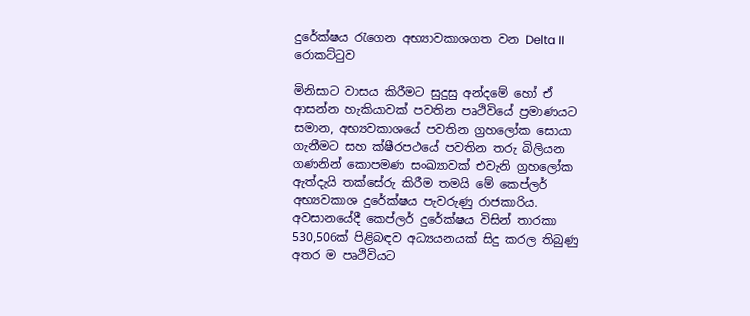දුරේක්ෂය රැගෙන අභ්‍යාවකාශගත වන Delta II රොකට්ටුව

මිනිසාට වාසය කිරීමට සුදුසු අන්දමේ හෝ ඒ ආසන්න හැකියාවක් පවතින පෘථිවියේ ප්‍රමාණයට සමාන, අභ්‍යවකාශයේ පවතින ග්‍රහලෝක සොයා ගැනීමට සහ ක්ෂීරපථයේ පවතින තරු බිලියන ගණනින් කොපමණ සංඛ්‍යාවක් එවැනි ග්‍රහලෝක ඇත්දැයි තක්සේරු කිරීම තමයි මේ කෙප්ලර් අභ්‍යවකාශ දුරේක්ෂය පැවරුණු රාජකාරිය. අවසානයේදී කෙප්ලර් දුරේක්ෂය විසින් තාරකා 530,506ක් පිළිබඳව අධ්‍යයනයක් සිදු කරල තිබුණු අතර ම පෘථිවියට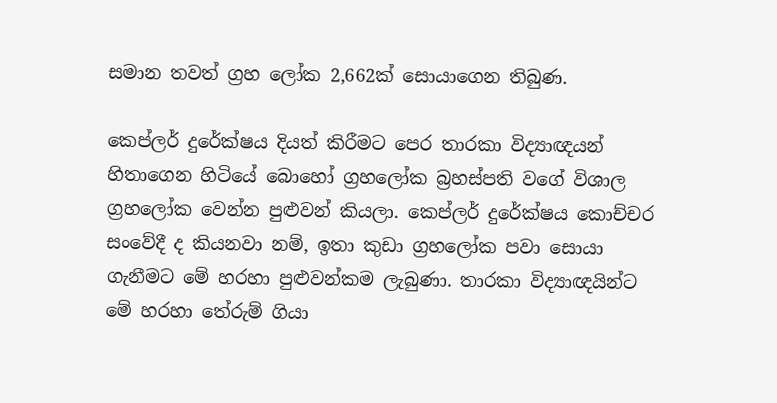සමාන තවත් ග්‍රහ ලෝක 2,662ක් සොයාගෙන තිබුණ.

කෙප්ලර් දුරේක්ෂය දියත් කිරීමට පෙර තාරකා විද්‍යාඥයන් හිතාගෙන හිටියේ බොහෝ ග්‍රහලෝක බ්‍රහස්පති වගේ විශාල ග්‍රහලෝක වෙන්න පුළුවන් කියලා. කෙප්ලර් දුරේක්ෂය කොච්චර සංවේදී ද කියනවා නම්, ඉතා කුඩා ග්‍රහලෝක පවා සොයා ගැනීමට මේ හරහා පුළුවන්කම ලැබුණා. තාරකා විද්‍යාඥයින්ට මේ හරහා තේරුම් ගියා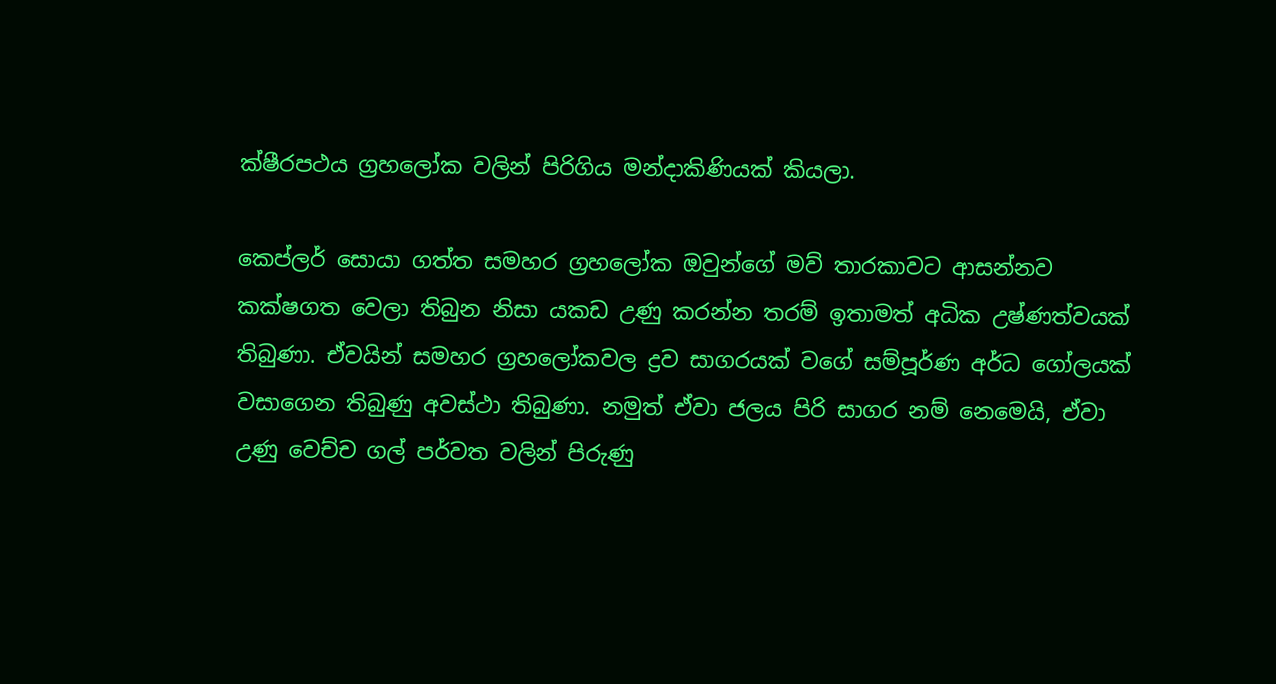ක්ෂීරපථය ග්‍රහලෝක වලින් පිරිගිය මන්දාකිණියක් කියලා.

කෙප්ලර් සොයා ගත්ත සමහර ග්‍රහලෝක ඔවුන්ගේ මව් තාරකාවට ආසන්නව කක්ෂගත වෙලා තිබුන නිසා යකඩ උණු කරන්න තරම් ඉතාමත් අධික උෂ්ණත්වයක් තිබුණා. ඒවයින් සමහර ග්‍රහලෝකවල ද්‍රව සාගරයක් වගේ සම්පූර්ණ අර්ධ ගෝලයක් වසාගෙන තිබුණු අවස්ථා තිබුණා. නමුත් ඒවා ජලය පිරි සාගර නම් නෙමෙයි, ඒවා උණු වෙච්ච ගල් පර්වත වලින් පිරුණු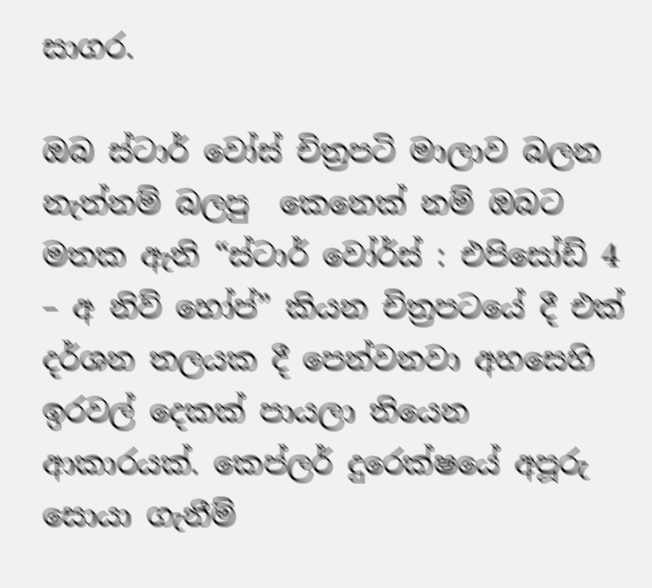සාගර.

ඔබ ස්ටාර් වෝස් චිත්‍රපටි මාලාව බලන නැත්නම් බලපු  කෙනෙක් නම් ඔබට මතක ඇති “ස්ටාර් වෝර්ස් : එපිසෝඩ් 4 – අ නිව් හෝප්” කියන චිත්‍රපටයේ දී එක් දර්ශන තලයක දී පෙන්වනවා අහසෙහි ඉරවල් දෙකක් පායලා තියෙන ආකාරයක්. කෙප්ලර් දුරෙක්ෂයේ අපූරු සොයා ගැනීම්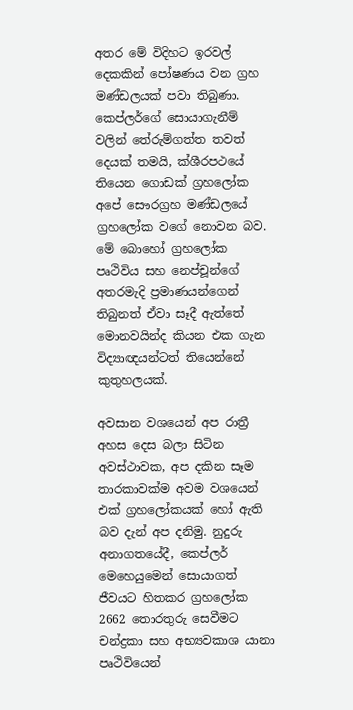අතර මේ විදිහට ඉරවල් දෙකකින් පෝෂණය වන ග්‍රහ මණ්ඩලයක් පවා තිබුණා. කෙප්ලර්ගේ සොයාගැනීම් වලින් තේරුම්ගත්ත තවත් දෙයක් තමයි, ක්ශීරපථයේ තියෙන ගොඩක් ග්‍රහලෝක අපේ සෞරග්‍රහ මණ්ඩලයේ ග්‍රහලෝක වගේ නොවන බව. මේ බොහෝ ග්‍රහලෝක පෘථිවිය සහ නෙප්චූන්ගේ අතරමැදි ප්‍රමාණයන්ගෙන් තිබුනත් ඒවා සෑදී ඇත්තේ මොනවයින්ද කියන එක ගැන විද්‍යාඥයන්ටත් තියෙන්නේ කුතුහලයක්.

අවසාන වශයෙන් අප රාත්‍රී අහස දෙස බලා සිටින අවස්ථාවක, අප දකින සෑම තාරකාවක්ම අවම වශයෙන් එක් ග්‍රහලෝකයක් හෝ ඇති බව දැන් අප දනිමු. නුදුරු අනාගතයේදී, කෙප්ලර් මෙහෙයුමෙන් සොයාගත් ජීවයට හිතකර ග්‍රහලෝක 2662 තොරතුරු සෙවීමට චන්ද්‍රකා සහ අභ්‍යවකාශ යානා පෘථිවියෙන්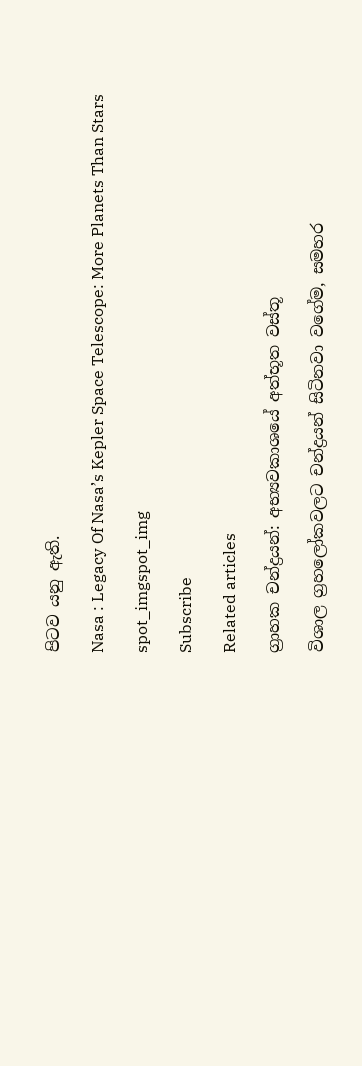පිටව යනු ඇති.

Nasa : Legacy Of Nasa’s Kepler Space Telescope: More Planets Than Stars

spot_imgspot_img

Subscribe

Related articles

ග්‍රාහක චන්ද්‍රයන්: අභ්‍යවකාශයේ අත්භූත වස්තූ

විශාල ග්‍රහලෝකවලට චන්ද්‍රයන් සිටිනවා වගේම, සමහර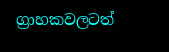ග්‍රාහකවලටත්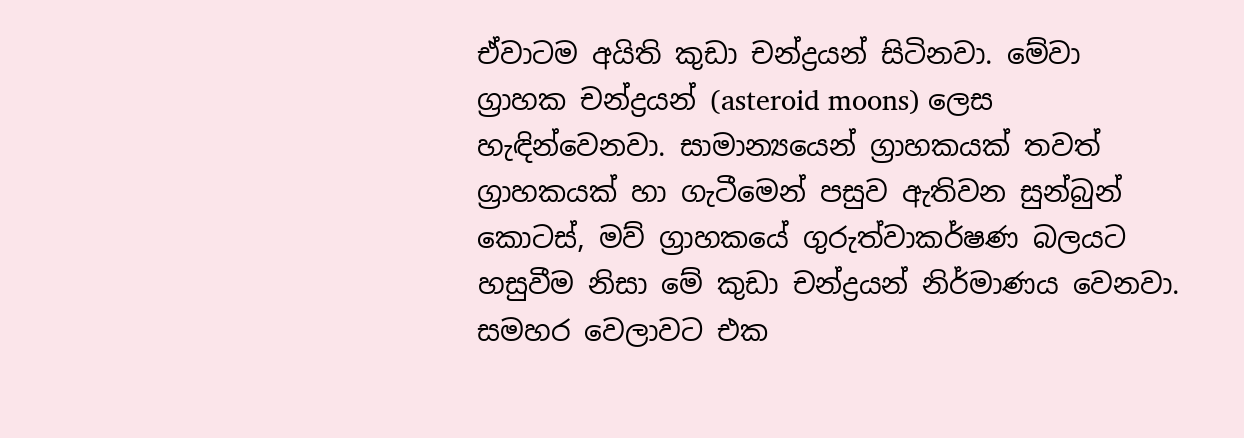ඒවාටම අයිති කුඩා චන්ද්‍රයන් සිටිනවා. මේවා ග්‍රාහක චන්ද්‍රයන් (asteroid moons) ලෙස හැඳින්වෙනවා. සාමාන්‍යයෙන් ග්‍රාහකයක් තවත් ග්‍රාහකයක් හා ගැටීමෙන් පසුව ඇතිවන සුන්බුන් කොටස්, මව් ග්‍රාහකයේ ගුරුත්වාකර්ෂණ බලයට හසුවීම නිසා මේ කුඩා චන්ද්‍රයන් නිර්මාණය වෙනවා. සමහර වෙලාවට එක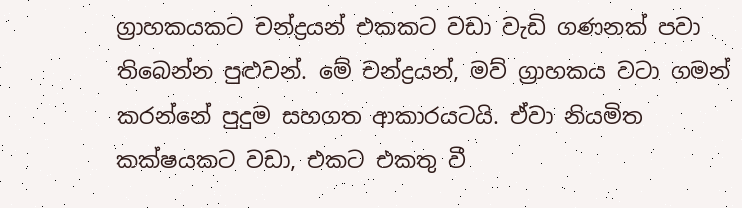ග්‍රාහකයකට චන්ද්‍රයන් එකකට වඩා වැඩි ගණනක් පවා තිබෙන්න පුළුවන්. මේ චන්ද්‍රයන්, මව් ග්‍රාහකය වටා ගමන් කරන්නේ පුදුම සහගත ආකාරයටයි. ඒවා නියමිත කක්ෂයකට වඩා, එකට එකතු වී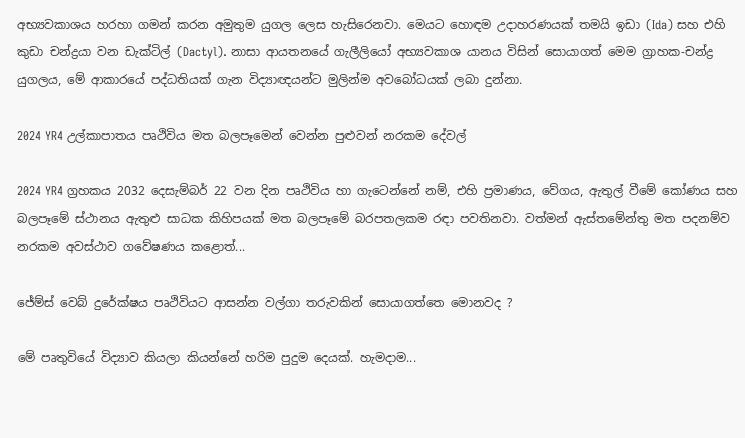අභ්‍යවකාශය හරහා ගමන් කරන අමුතුම යුගල ලෙස හැසිරෙනවා. මෙයට හොඳම උදාහරණයක් තමයි ඉඩා (Ida) සහ එහි කුඩා චන්ද්‍රයා වන ඩැක්ටිල් (Dactyl). නාසා ආයතනයේ ගැලීලියෝ අභ්‍යවකාශ යානය විසින් සොයාගත් මෙම ග්‍රාහක-චන්ද්‍ර යුගලය, මේ ආකාරයේ පද්ධතියක් ගැන විද්‍යාඥයන්ට මුලින්ම අවබෝධයක් ලබා දුන්නා.

2024 YR4 උල්කාපාතය පෘථිවිය මත බලපෑමෙන් වෙන්න පුළුවන් නරකම දේවල්

2024 YR4 ග්‍රහකය 2032 දෙසැම්බර් 22 වන දින පෘථිවිය හා ගැටෙන්නේ නම්, එහි ප්‍රමාණය, වේගය, ඇතුල් වීමේ කෝණය සහ බලපෑමේ ස්ථානය ඇතුළු සාධක කිහිපයක් මත බලපෑමේ බරපතලකම රඳා පවතිනවා. වත්මන් ඇස්තමේන්තු මත පදනම්ව නරකම අවස්ථාව ගවේෂණය කළොත්...

ජේම්ස් වෙබ් දුරේක්ෂය පෘථිවියට ආසන්න වල්ගා තරුවකින් සොයාගත්තෙ මොනවද ?

මේ පෘතුවියේ විද්‍යාව කියලා කියන්නේ හරිම පුදුම දෙයක්. හැමදාම...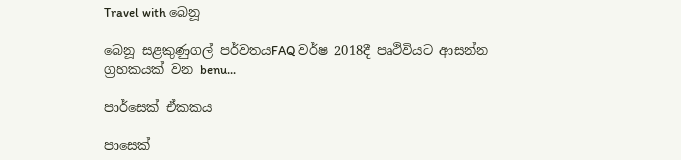Travel with බෙනූ

බෙනූ සළකුණුගල් පර්වතයFAQ වර්ෂ 2018දී පෘථිවියට ආසන්න ග්‍රහකයක් වන benu...

පාර්සෙක් ඒකකය

පාසෙක්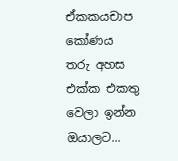ඒකකයචාප කෝණය තරු අහස එක්ක එකතු වෙලා ඉන්න ඔයාලට...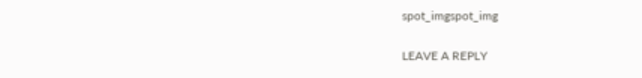spot_imgspot_img

LEAVE A REPLY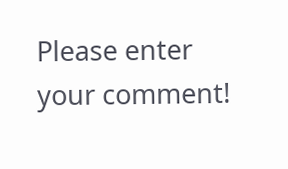Please enter your comment!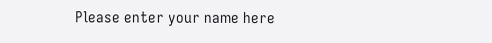Please enter your name here